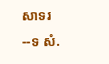សាទរ
--ទ សំ.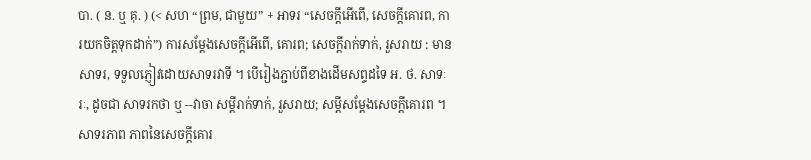បា. ( ន. ឬ គុ. ) (< សហ “ព្រម, ជាមួយ” + អាទរ “សេចក្ដីអើពើ, សេចក្ដីគោរព, ការយកចិត្តទុកដាក់”) ការសម្ដែងសេចក្ដីអើពើ, គោរព; សេចក្ដីរាក់ទាក់, រួសរាយ : មានសាទរ, ទទួលភ្ញៀវដោយសាទរវាទី ។ បើរៀងភ្ជាប់ពីខាងដើមសព្ទដទៃ អ. ថ. សាទៈរៈ, ដូចជា សាទរកថា ឬ --វាចា សម្ដីរាក់ទាក់, រួសរាយ; សម្ដីសម្ដែងសេចក្ដីគោរព ។ សាទរភាព ភាពនៃសេចក្ដីគោរ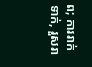ព; ការរាក់ទាក់, រួសរា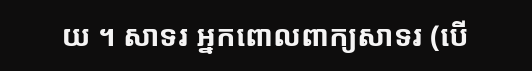យ ។ សាទរ អ្នកពោលពាក្យសាទរ (បើ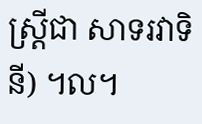ស្ត្រីជា សាទរវាទិនី) ។ល។